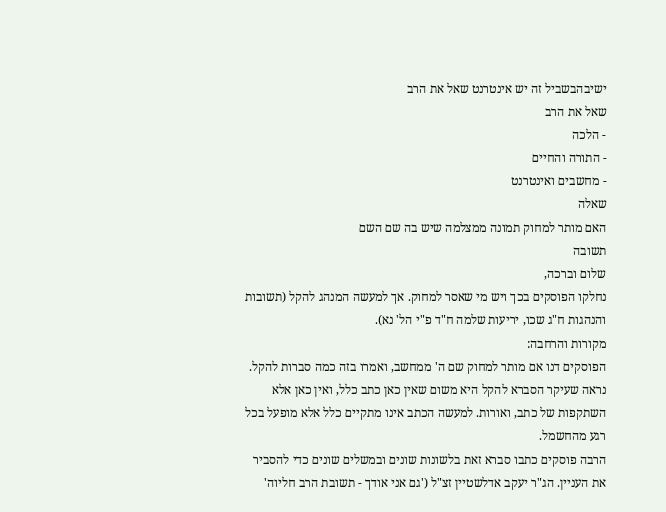ישיבהבשביל זה יש אינטרנט שאל את הרב
שאל את הרב
- הלכה
- התורה והחיים
- מחשבים ואינטרנט
שאלה
האם מותר למחוק תמונה ממצלמה שיש בה שם השם
תשובה
שלום וברכה,
נחלקו הפוסקים בכך ויש מי שאסר למחוק. אך למעשה המנהג להקל (תשובות והנהגות ח"ג שכו, יריעות שלמה ח"ד פ"י הל' נא).
מקורות והרחבה:
הפוסקים דנו אם מותר למחוק שם ה' ממחשב, ואמרו בזה כמה סברות להקל. נראה שעיקר הסברא להקל היא משום שאין כאן כתב כלל, ואין כאן אלא השתקפות של כתב, ואורות. למעשה הכתב אינו מתקיים כלל אלא מופעל בכל רגע מהחשמל.
הרבה פוסקים כתבו סברא זאת בלשונות שונים ובמשלים שונים כדי להסביר את העניין. הג"ר יעקב אדלשטיין זצ"ל ('גם אני אודך - תשובת הרב חליוה'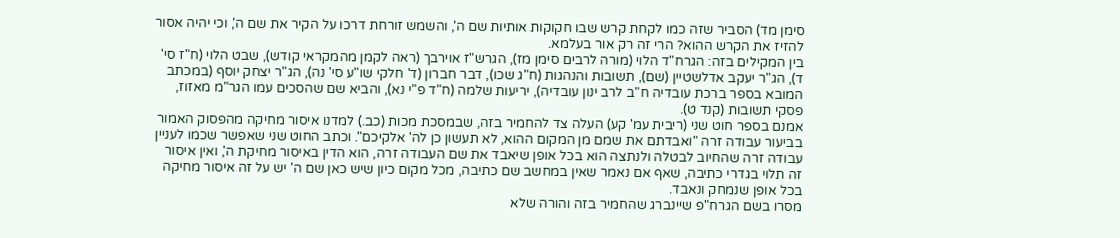סימן מד) הסביר שזה כמו לקחת קרש שבו חקוקות אותיות שם ה', והשמש זורחת דרכו על הקיר את שם ה', וכי יהיה אסור להזיז את הקרש ההוא? הרי זה רק אור בעלמא.
בין המקילים בזה: הגרח"ד הלוי (מורה לרבים סימן מז), הגרש"ז אוירבך (ראה לקמן מהמקראי קודש), שבט הלוי (ח"ז סי' ד), הג"ר יעקב אדלשטיין (שם), תשובות והנהגות (ח"ג שכו), דבר חברון (ד' חלקי שו"ע סי' נה), הג"ר יצחק יוסף (במכתב המובא בספר ברכת עובדיה ח"ב לרב ינון עובדיה), יריעות שלמה (ח"ד פ"י נא), והביא שם שהסכים עמו הגר"מ מאזוז, פסקי תשובות (קנד ט).
אמנם בספר חוט שני (ריבית עמ' קע) העלה צד להחמיר בזה, שבמסכת מכות (כב.) למדנו איסור מחיקה מהפסוק האמור בביעור עבודה זרה "ואבדתם את שמם מן המקום ההוא, לא תעשון כן לה' אלקיכם". וכתב החוט שני שאפשר שכמו לעניין עבודה זרה שהחיוב לבטלה ולנתצה הוא בכל אופן שיאבד את שם העבודה זרה, הוא הדין באיסור מחיקת ה', ואין איסור זה תלוי בגדרי כתיבה, שאף אם נאמר שאין במחשב שם כתיבה, מכל מקום כיון שיש כאן שם ה' יש על זה איסור מחיקה בכל אופן שנמחק ונאבד.
מסרו בשם הגרח"פ שיינברג שהחמיר בזה והורה שלא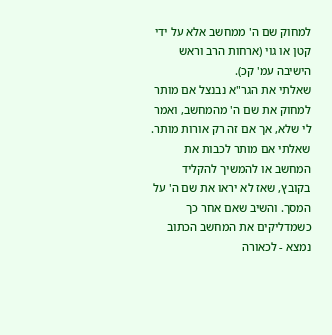למחוק שם ה' ממחשב אלא על ידי קטן או גוי (ארחות הרב וראש הישיבה עמ' קכ).
שאלתי את הגר"א נבנצל אם מותר למחוק את שם ה' מהמחשב, ואמר לי שלא, אך אם זה רק אורות מותר. שאלתי אם מותר לכבות את המחשב או להמשיך להקליד בקובץ, שאז לא יראו את שם ה' על המסך. והשיב שאם אחר כך כשמדליקים את המחשב הכתוב נמצא - לכאורה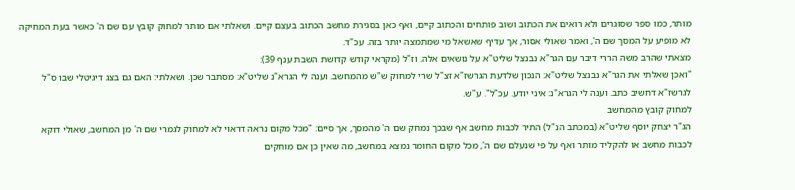מותר, כמו ספר שסוגרים ולא רואים את הכתוב ושוב פותחים והכתוב קיים, ואף כאן בסגירת מחשב הכתוב בעצם קיים. ושאלתי אם מותר למחוק קובץ עם שם ה' כאשר בעת המחיקה לא מופיע על המסך שם ה', ואמר שאולי אסור, אך עדיף שאשאל מי שמתמצה יותר בזה. עכ"ד.
מצאתי שהרב משה הררי דיבר עם הגר"א נבנצל שליט"א על נושאים אלה. וז"ל (מקראי קודש קדושת השבת ענף 39):
"ואכן שאלתי את הגר"א נבנצל שליט"א: הנכון שלדעת הגרשז"א זצ"ל שרי למחוק ש"ש מהמחשב. וענה לי הגרא"נ שליט"א: מסתבר שכן. ושאלתי: האם גם בצג דיגיטלי שבו ס"ל לגרשז"א דחשיב כתב. וענה לי הגרא"נ: איני יודע. עכ"ל". ע"ש.
למחוק קובץ מהמחשב
הג"ר יצחק יוסף שליט"א (במכתב הנ"ל) התיר לכבות מחשב אף שבכך נמחק שם ה' מהמסך, אך סיים: "מכל מקום נראה דראוי לא למחוק לגמרי שם ה' מן המחשב, שאולי דוקא לכבות מחשב או להקליד מותר ואף על פי שנעלם שם ה', מכל מקום החומר נמצא במחשב, מה שאין כן אם מוחקים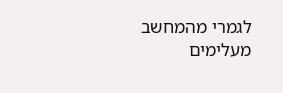לגמרי מהמחשב מעלימים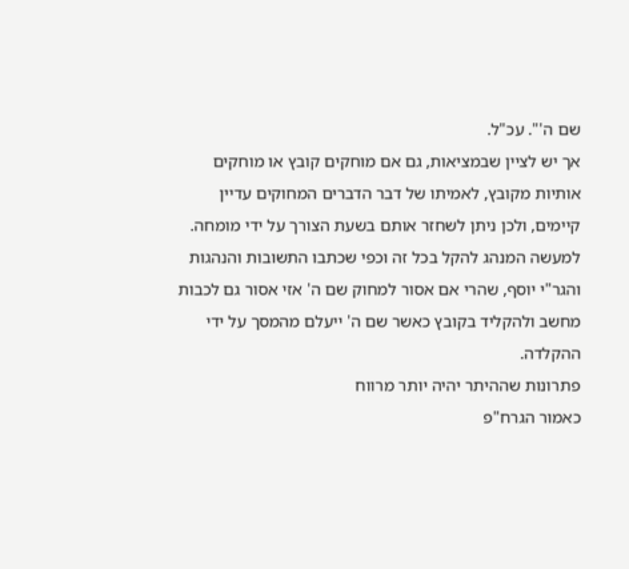שם ה'". עכ"ל.
אך יש לציין שבמציאות, גם אם מוחקים קובץ או מוחקים אותיות מקובץ, לאמיתו של דבר הדברים המחוקים עדיין קיימים, ולכן ניתן לשחזר אותם בשעת הצורך על ידי מומחה.
למעשה המנהג להקל בכל זה וכפי שכתבו התשובות והנהגות והגר"י יוסף, שהרי אם אסור למחוק שם ה' אזי אסור גם לכבות מחשב ולהקליד בקובץ כאשר שם ה' ייעלם מהמסך על ידי ההקלדה.
פתרונות שההיתר יהיה יותר מרווח
כאמור הגרח"פ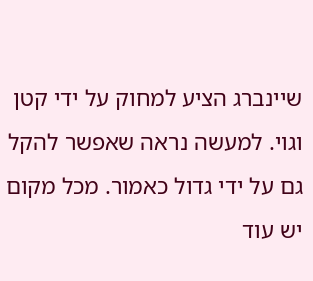שיינברג הציע למחוק על ידי קטן וגוי. למעשה נראה שאפשר להקל גם על ידי גדול כאמור. מכל מקום יש עוד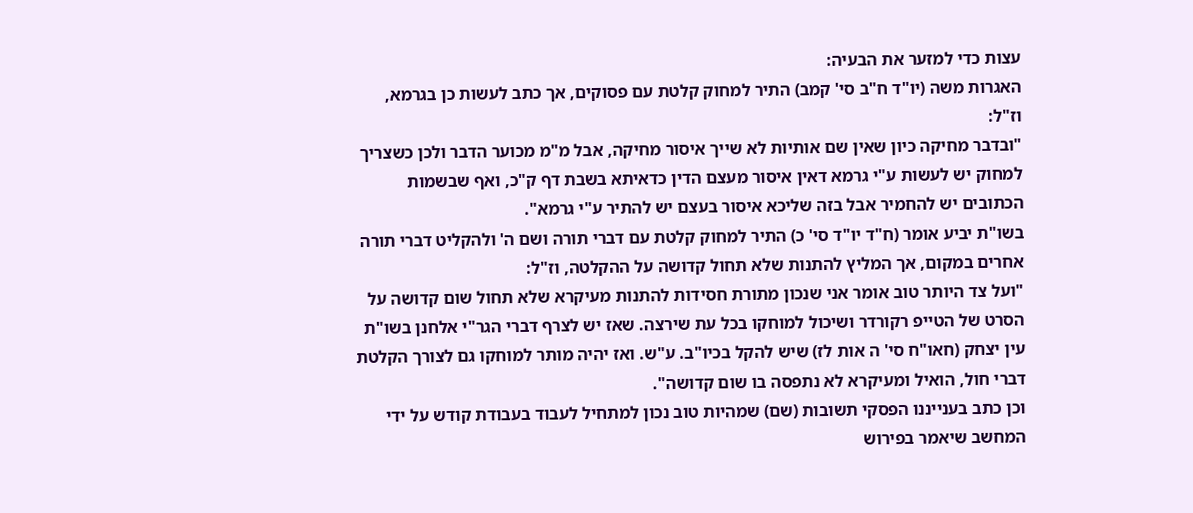עצות כדי למזער את הבעיה:
האגרות משה (יו"ד ח"ב סי' קמב) התיר למחוק קלטת עם פסוקים, אך כתב לעשות כן בגרמא, וז"ל:
"ובדבר מחיקה כיון שאין שם אותיות לא שייך איסור מחיקה, אבל מ"מ מכוער הדבר ולכן כשצריך למחוק יש לעשות ע"י גרמא דאין איסור מעצם הדין כדאיתא בשבת דף ק"כ, ואף שבשמות הכתובים יש להחמיר אבל בזה שליכא איסור בעצם יש להתיר ע"י גרמא".
בשו"ת יביע אומר (ח"ד יו"ד סי' כ) התיר למחוק קלטת עם דברי תורה ושם ה' ולהקליט דברי תורה אחרים במקום, אך המליץ להתנות שלא תחול קדושה על ההקלטה, וז"ל:
"ועל צד היותר טוב אומר אני שנכון מתורת חסידות להתנות מעיקרא שלא תחול שום קדושה על הסרט של הטייפ רקורדר ושיכול למוחקו בכל עת שירצה. שאז יש לצרף דברי הגר"י אלחנן בשו"ת עין יצחק (חאו"ח סי' ה אות לז) שיש להקל בכיו"ב. ע"ש. ואז יהיה מותר למוחקו גם לצורך הקלטת דברי חול, הואיל ומעיקרא לא נתפסה בו שום קדושה".
וכן כתב בענייננו הפסקי תשובות (שם) שמהיות טוב נכון למתחיל לעבוד בעבודת קודש על ידי המחשב שיאמר בפירוש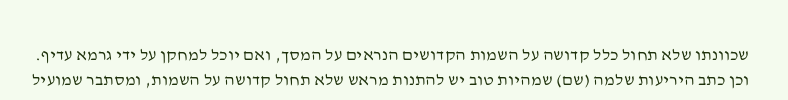שכוונתו שלא תחול כלל קדושה על השמות הקדושים הנראים על המסך, ואם יוכל למחקן על ידי גרמא עדיף.
וכן כתב היריעות שלמה (שם) שמהיות טוב יש להתנות מראש שלא תחול קדושה על השמות, ומסתבר שמועיל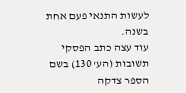לעשות התנאי פעם אחת בשנה.
עוד עצה כתב הפסקי תשובות (הע' 130) בשם הספר צדקה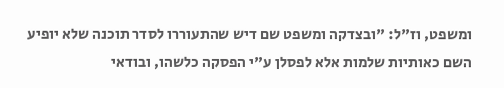ומשפט, וז"ל: "ובצדקה ומשפט שם דיש שהתעוררו לסדר תוכנה שלא יופיע השם כאותיות שלמות אלא לפסלן ע"י הפסקה כלשהו, ובודאי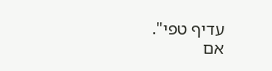עדיף טפי".
אם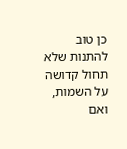כן טוב להתנות שלא תחול קדושה על השמות, ואם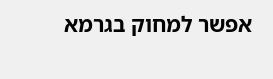אפשר למחוק בגרמא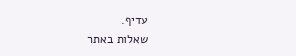עדיף.
שאלות באתר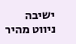ישיבה
ניווט מהיר